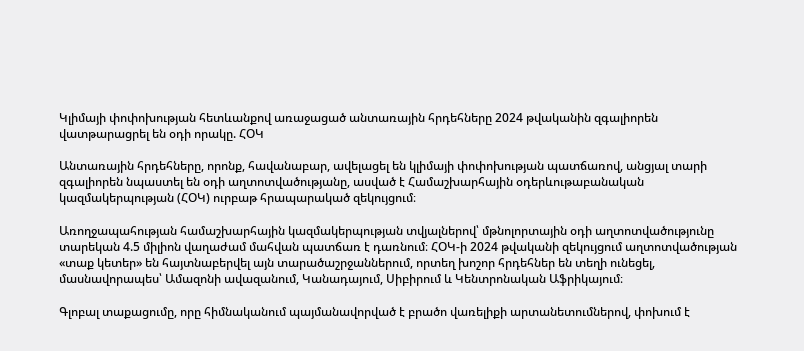Կլիմայի փոփոխության հետևանքով առաջացած անտառային հրդեհները 2024 թվականին զգալիորեն վատթարացրել են օդի որակը. ՀՕԿ

Անտառային հրդեհները, որոնք, հավանաբար, ավելացել են կլիմայի փոփոխության պատճառով, անցյալ տարի զգալիորեն նպաստել են օդի աղտոտվածությանը, ասված է Համաշխարհային օդերևութաբանական կազմակերպության (ՀՕԿ) ուրբաթ հրապարակած զեկույցում։

Առողջապահության համաշխարհային կազմակերպության տվյալներով՝ մթնոլորտային օդի աղտոտվածությունը տարեկան 4.5 միլիոն վաղաժամ մահվան պատճառ է դառնում։ ՀՕԿ-ի 2024 թվականի զեկույցում աղտոտվածության «տաք կետեր» են հայտնաբերվել այն տարածաշրջաններում, որտեղ խոշոր հրդեհներ են տեղի ունեցել, մասնավորապես՝ Ամազոնի ավազանում, Կանադայում, Սիբիրում և Կենտրոնական Աֆրիկայում։

Գլոբալ տաքացումը, որը հիմնականում պայմանավորված է բրածո վառելիքի արտանետումներով, փոխում է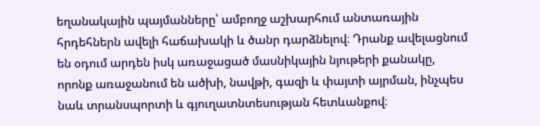եղանակային պայմանները՝ ամբողջ աշխարհում անտառային հրդեհներն ավելի հաճախակի և ծանր դարձնելով։ Դրանք ավելացնում են օդում արդեն իսկ առաջացած մասնիկային նյութերի քանակը, որոնք առաջանում են ածխի, նավթի, գազի և փայտի այրման, ինչպես նաև տրանսպորտի և գյուղատնտեսության հետևանքով։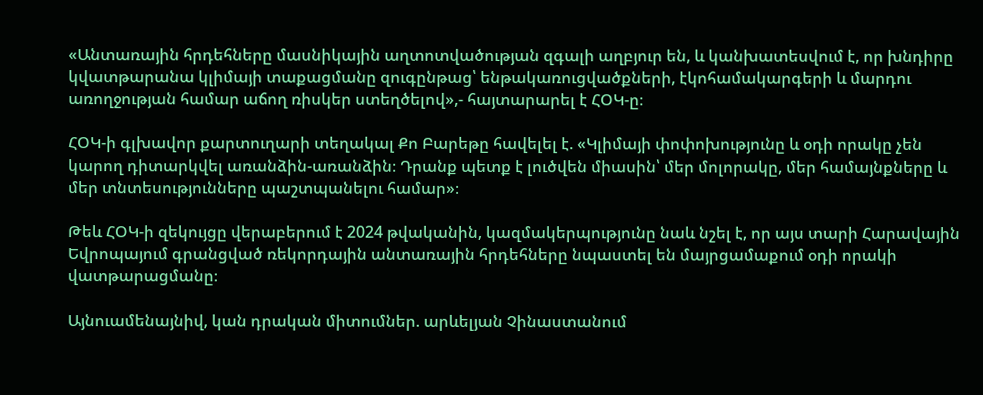«Անտառային հրդեհները մասնիկային աղտոտվածության զգալի աղբյուր են, և կանխատեսվում է, որ խնդիրը կվատթարանա կլիմայի տաքացմանը զուգընթաց՝ ենթակառուցվածքների, էկոհամակարգերի և մարդու առողջության համար աճող ռիսկեր ստեղծելով»,- հայտարարել է ՀՕԿ-ը։

ՀՕԿ-ի գլխավոր քարտուղարի տեղակալ Քո Բարեթը հավելել է. «Կլիմայի փոփոխությունը և օդի որակը չեն կարող դիտարկվել առանձին-առանձին։ Դրանք պետք է լուծվեն միասին՝ մեր մոլորակը, մեր համայնքները և մեր տնտեսությունները պաշտպանելու համար»։

Թեև ՀՕԿ-ի զեկույցը վերաբերում է 2024 թվականին, կազմակերպությունը նաև նշել է, որ այս տարի Հարավային Եվրոպայում գրանցված ռեկորդային անտառային հրդեհները նպաստել են մայրցամաքում օդի որակի վատթարացմանը։

Այնուամենայնիվ, կան դրական միտումներ. արևելյան Չինաստանում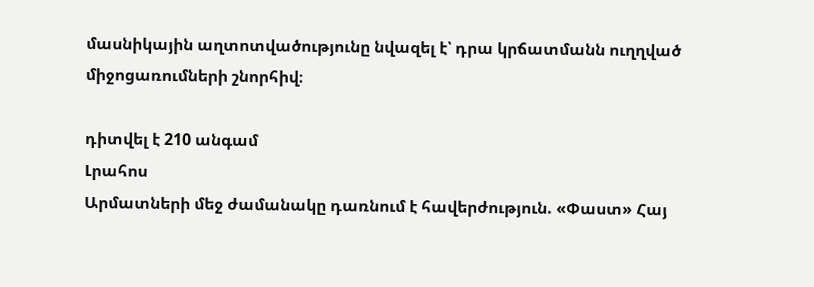մասնիկային աղտոտվածությունը նվազել է՝ դրա կրճատմանն ուղղված միջոցառումների շնորհիվ։

դիտվել է 210 անգամ
Լրահոս
Արմատների մեջ ժամանակը դառնում է հավերժություն. «Փաստ» Հայ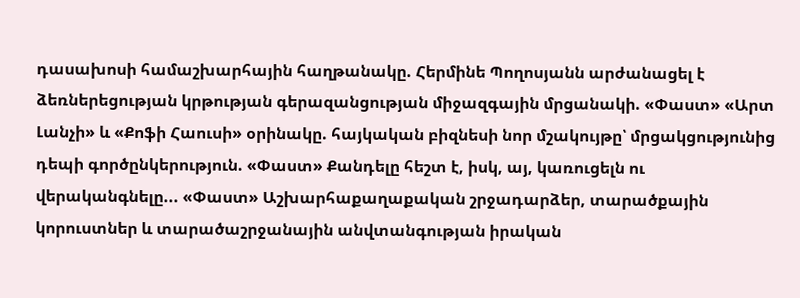դասախոսի համաշխարհային հաղթանակը. Հերմինե Պողոսյանն արժանացել է ձեռներեցության կրթության գերազանցության միջազգային մրցանակի. «Փաստ» «Արտ Լանչի» և «Քոֆի Հաուսի» օրինակը. հայկական բիզնեսի նոր մշակույթը՝ մրցակցությունից դեպի գործընկերություն. «Փաստ» Քանդելը հեշտ է, իսկ, այ, կառուցելն ու վերականգնելը... «Փաստ» Աշխարհաքաղաքական շրջադարձեր, տարածքային կորուստներ և տարածաշրջանային անվտանգության իրական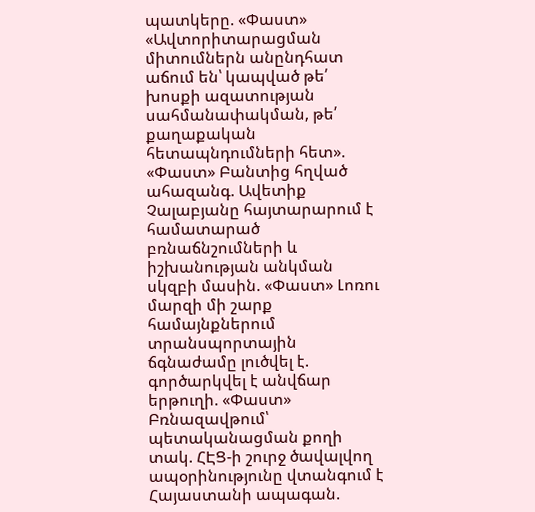պատկերը. «Փաստ» «Ավտորիտարացման միտումներն անընդհատ աճում են՝ կապված թե՛ խոսքի ազատության սահմանափակման, թե՛ քաղաքական հետապնդումների հետ». «Փաստ» Բանտից հղված ահազանգ. Ավետիք Չալաբյանը հայտարարում է համատարած բռնաճնշումների և իշխանության անկման սկզբի մասին. «Փաստ» Լոռու մարզի մի շարք համայնքներում տրանսպորտային ճգնաժամը լուծվել է. գործարկվել է անվճար երթուղի. «Փաստ» Բռնազավթում՝ պետականացման քողի տակ. ՀԷՑ-ի շուրջ ծավալվող ապօրինությունը վտանգում է Հայաստանի ապագան.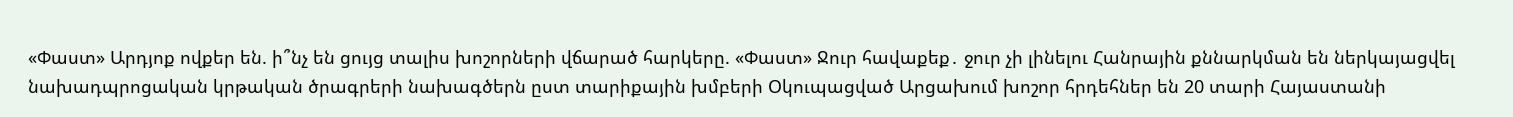«Փաստ» Արդյոք ովքեր են. ի՞նչ են ցույց տալիս խոշորների վճարած հարկերը. «Փաստ» Ջուր հավաքեք․ ջուր չի լինելու Հանրային քննարկման են ներկայացվել նախադպրոցական կրթական ծրագրերի նախագծերն ըստ տարիքային խմբերի Օկուպացված Արցախում խոշոր հրդեհներ են 20 տարի Հայաստանի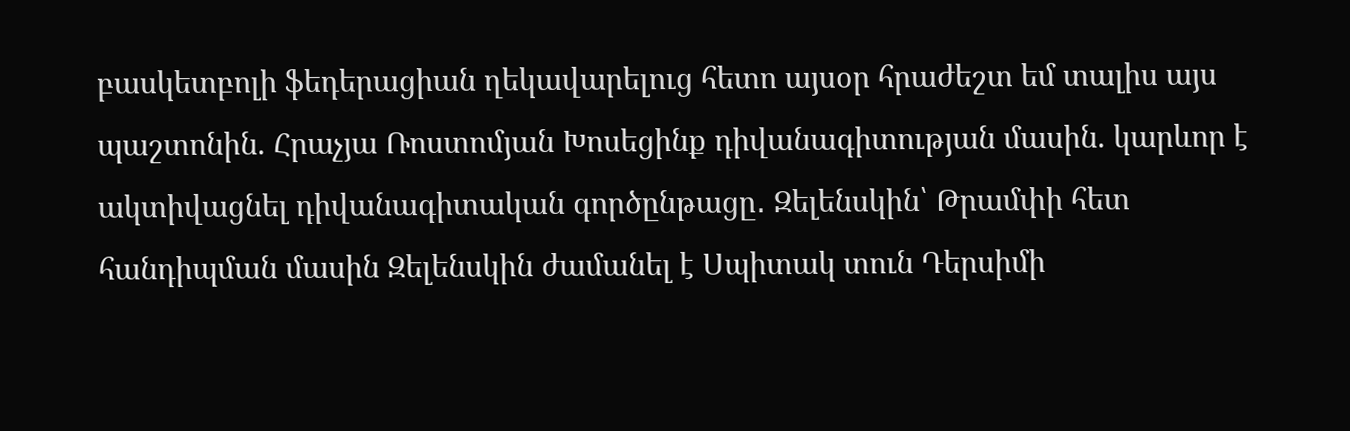բասկետբոլի ֆեդերացիան ղեկավարելուց հետո այսօր հրաժեշտ եմ տալիս այս պաշտոնին. Հրաչյա Ռոստոմյան Խոսեցինք դիվանագիտության մասին. կարևոր է ակտիվացնել դիվանագիտական գործընթացը․ Զելենսկին՝ Թրամփի հետ հանդիպման մասին Զելենսկին ժամանել է Սպիտակ տուն Դերսիմի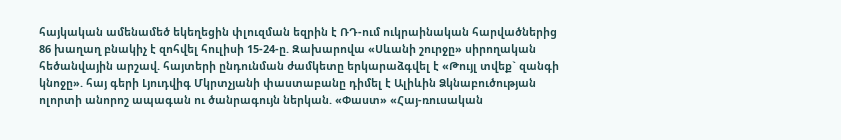հայկական ամենամեծ եկեղեցին փլուզման եզրին է ՌԴ-ում ուկրաինական հարվածներից 86 խաղաղ բնակիչ է զոհվել հուլիսի 15-24-ը. Զախարովա «Սևանի շուրջը» սիրողական հեծանվային արշավ. հայտերի ընդունման ժամկետը երկարաձգվել է «Թույլ տվեք` զանգի կնոջը». հայ գերի Լյուդվիգ Մկրտչյանի փաստաբանը դիմել է Ալիևին Ձկնաբուծության ոլորտի անորոշ ապագան ու ծանրագույն ներկան. «Փաստ» «Հայ-ռուսական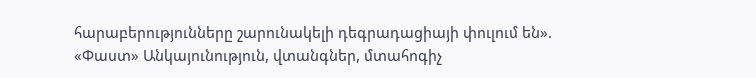հարաբերությունները շարունակելի դեգրադացիայի փուլում են». «Փաստ» Անկայունություն, վտանգներ, մտահոգիչ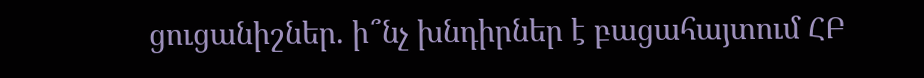ցուցանիշներ. ի՞նչ խնդիրներ է բացահայտում ՀԲ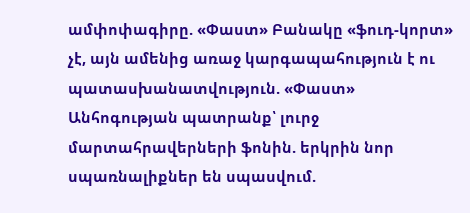ամփոփագիրը. «Փաստ» Բանակը «ֆուդ-կորտ» չէ, այն ամենից առաջ կարգապահություն է ու պատասխանատվություն. «Փաստ» Անհոգության պատրանք՝ լուրջ մարտահրավերների ֆոնին. երկրին նոր սպառնալիքներ են սպասվում.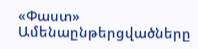«Փաստ»
Ամենաընթերցվածները